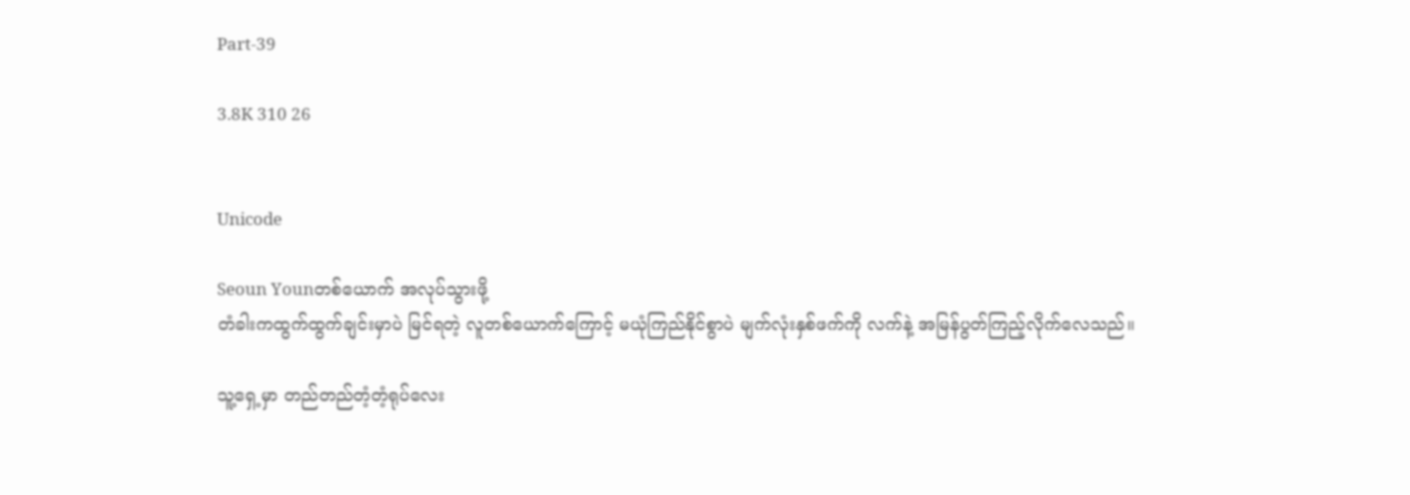Part-39

3.8K 310 26


Unicode

Seoun Younတစ်ယောက် အလုပ်သွားဖို့
တံခါးကထွက်ထွက်ချင်းမှာပဲ မြင်ရတဲ့ လူတစ်ယောက်ကြောင့် မယုံကြည်နိုင်စွာပဲ မျက်လုံးနှစ်ဖက်ကို လက်နဲ့ အမြန်ပွတ်ကြည့်လိုက်လေသည်။

သူ့ရှေ့မှာ တည်တည်တံ့တံ့ရုပ်လေး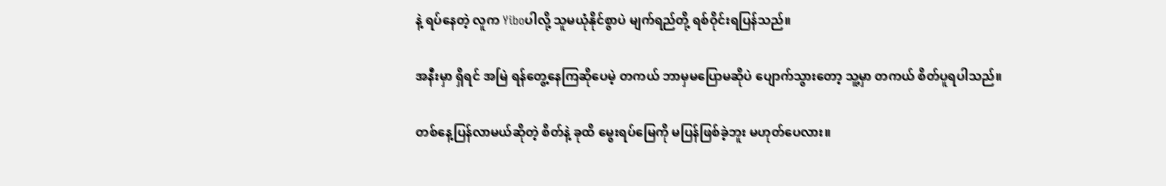နဲ့ ရပ်နေတဲ့ လူက Yiboပါလို့ သူမယုံနိုင်စွာပဲ မျက်ရည်တို့ ရစ်ဝိုင်းရပြန်သည်။

အနီးမှာ ရှိရင် အမြဲ ရန်တွေ့နေကြဆိုပေမဲ့ တကယ် ဘာမှမပြောမဆိုပဲ ပျောက်သွားတော့ သူ့မှာ တကယ် စိတ်ပူရပါသည်။

တစ်နေ့ပြန်လာမယ်ဆိုတဲ့ စိတ်နဲ့ ခုထိ မွေးရပ်မြေကို မပြန်ဖြစ်ခဲ့ဘူး မဟုတ်ပေလား။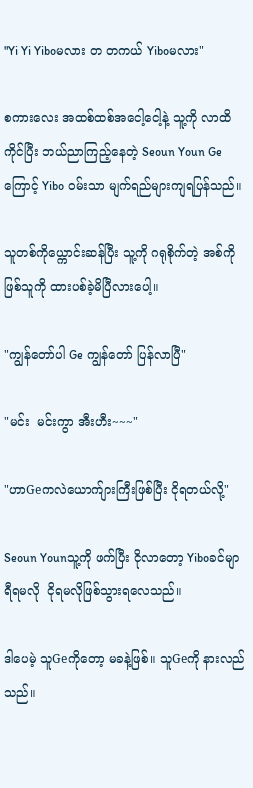"Yi Yi Yiboမလား တ တကယ် Yiboမလား"

စကားလေး အထစ်ထစ်အငေါ့ငေါ့နဲ့ သူ့ကို လာထိကိုင်ပြီး ဘယ်ညာကြည့်နေတဲ့ Seoun Youn Geကြောင့် Yibo ဝမ်းသာ မျက်ရည်များကျရပြန်သည်။

သူတစ်ကိုယ္ကောင်းဆန်ပြီး သူ့ကို ဂရုစိုက်တဲ့ အစ်ကိုဖြစ်သူကို ထားပစ်ခဲ့မိပြီလားပေါ့။

"ကျွန်တော်ပါ Ge ကျွန်တော် ပြန်လာပြီ"

"မင်း  မင်းကွာ အီးဟီး~~~"

"ဟာGeကလဲယောက်ျားကြီးဖြစ်ပြီး ငိုရတယ်လို့"

Seoun Younသူ့ကို ဖက်ပြီး ငိုလာတော့ Yiboခင်မျာ ရီရမလို  ငိုရမလိုဖြစ်သွားရလေသည်။

ဒါပေမဲ့ သူGeကိုတော့ မခနဲ့ဖြစ်။ သူGeကို နားလည်သည်။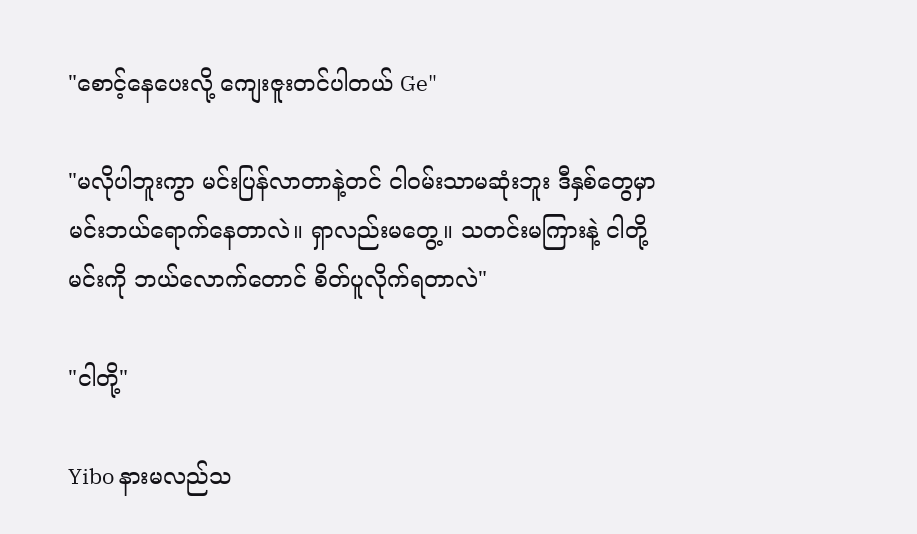"စောင့်နေပေးလို့ ကျေးဇူးတင်ပါတယ် Ge"

"မလိုပါဘူးကွာ မင်းပြန်လာတာနဲ့တင် ငါဝမ်းသာမဆုံးဘူး ဒီနှစ်တွေမှာ မင်းဘယ်ရောက်နေတာလဲ။ ရှာလည်းမတွေ့။ သတင်းမကြားနဲ့ ငါတို့ မင်းကို ဘယ်လောက်တောင် စိတ်ပူလိုက်ရတာလဲ"

"ငါတို့"

Yibo နားမလည်သ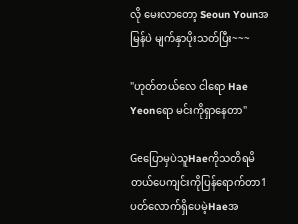လို မေးလာတော့ Seoun Younအမြန်ပဲ မျက်နှာပိုးသတ်ပြီး~~~

"ဟုတ်တယ်လေ ငါရော Hae Yeonရော မင်းကိုရှာနေတာ"

GeပြောမှပဲသူHaeကိုသတိရမိတယ်ပေကျင်းကိုပြန်ရောက်တာ1ပတ်လောက်ရှိပေမဲ့Haeအ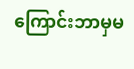ကြောင်းဘာမှမ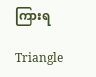ကြားရ

Triangle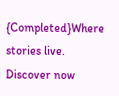{Completed}Where stories live. Discover now